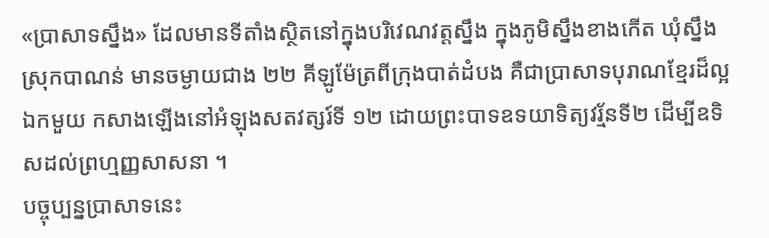«ប្រាសាទស្នឹង» ដែលមានទីតាំងស្ថិតនៅក្នុងបរិវេណវត្តស្នឹង ក្នុងភូមិស្នឹងខាងកើត ឃុំស្នឹង ស្រុកបាណន់ មានចម្ងាយជាង ២២ គីឡូម៉ែត្រពីក្រុងបាត់ដំបង គឺជាប្រាសាទបុរាណខ្មែរដ៏ល្អឯកមួយ កសាងឡើងនៅអំឡុងសតវត្សរ៍ទី ១២ ដោយព្រះបាទឧទយាទិត្យវរ្ម័នទី២ ដើម្បីឧទិសដល់ព្រហ្មញ្ញសាសនា ។
បច្ចុប្បន្នប្រាសាទនេះ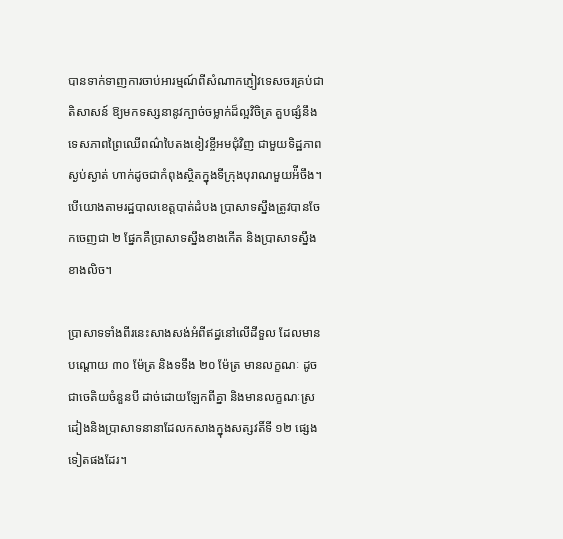បានទាក់ទាញការចាប់អារម្មណ៍ពីសំណាកភ្ញៀវទេសចរគ្រប់ជាតិសាសន៍ ឱ្យមកទស្សនានូវក្បាច់ចម្លាក់ដ៏ល្អវិចិត្រ គួបផ្សំនឹងទេសភាពព្រៃឈើពណ៌បៃតងខៀវខ្ចីអមជុំវិញ ជាមួយទិដ្ឋភាពស្ងប់ស្ងាត់ ហាក់ដូចជាកំពុងស្ថិតក្នុងទីក្រុងបុរាណមួយអ៉ីចឹង។ បើយោងតាមរដ្ឋបាលខេត្តបាត់ដំបង ប្រាសាទស្នឹងត្រូវបានចែកចេញជា ២ ផ្នែកគឺប្រាសាទស្នឹងខាងកើត និងប្រាសាទស្នឹងខាងលិច។

ប្រាសាទទាំងពីរនេះសាងសង់អំពីឥដ្ធនៅលើដីទួល ដែលមានបណ្តោយ ៣០ ម៉ែត្រ និងទទឹង ២០ ម៉ែត្រ មានលក្ខណៈ ដូចជាចេតិយចំនួនបី ដាច់ដោយឡែកពីគ្នា និងមានលក្ខណៈស្រដៀងនិងប្រាសាទនានាដែលកសាងក្នុងសត្សវតិ៍ទី ១២ ផ្សេងទៀតផងដែរ។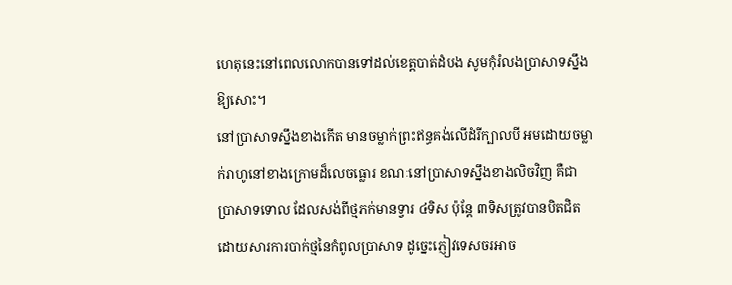ហេតុនេះនៅពេលលោកបានទៅដល់ខេត្តបាត់ដំបង សូមកុំរំលងប្រាសាទស្នឹងឱ្យសោះ។
នៅប្រាសាទស្នឹងខាងកើត មានចម្លាក់ព្រះឥន្ធគង់លើដំរីក្បាលបី អមដោយចម្លាក់រាហូនៅខាងក្រោមដ៏លេចធ្លោរ ខណៈនៅប្រាសាទស្នឹងខាងលិចវិញ គឺជាប្រាសាទទោល ដែលសង់ពីថ្មភក់មានទ្វារ ៤ទិស ប៉ុន្តែ ៣ទិសត្រូវបានបិតជិត ដោយសារការបាក់ថ្មនៃកំពូលប្រាសាទ ដូច្នេះភ្ញៀវទេសចរអាច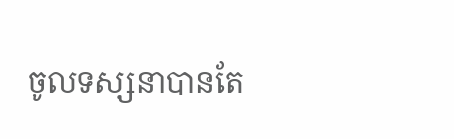ចូលទស្សនាបានតែ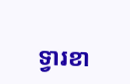ទ្វារខា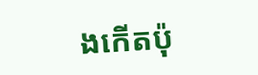ងកើតប៉ុ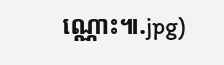ណ្ណោះ៕.jpg)